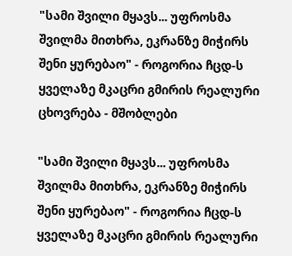"სამი შვილი მყავს... უფროსმა შვილმა მითხრა, ეკრანზე მიჭირს შენი ყურებაო" - როგორია ჩცდ-ს ყველაზე მკაცრი გმირის რეალური ცხოვრება - მშობლები

"სამი შვილი მყავს... უფროსმა შვილმა მითხრა, ეკრანზე მიჭირს შენი ყურებაო" - როგორია ჩცდ-ს ყველაზე მკაცრი გმირის რეალური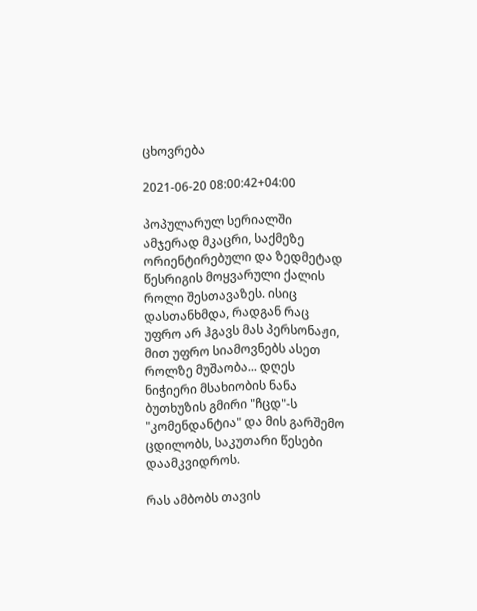ცხოვრება

2021-06-20 08:00:42+04:00

პოპულარულ სერიალში ამჯერად მკაცრი, საქმეზე ორიენტირებული და ზედმეტად წესრიგის მოყვარული ქალის როლი შესთავაზეს. ისიც დასთანხმდა, რადგან რაც უფრო არ ჰგავს მას პერსონაჟი, მით უფრო სიამოვნებს ასეთ როლზე მუშაობა... დღეს ნიჭიერი მსახიობის ნანა ბუთხუზის გმირი "ჩცდ"-ს "კომენდანტია" და მის გარშემო ცდილობს, საკუთარი წესები დაამკვიდროს.

რას ამბობს თავის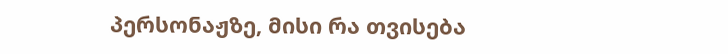პერსონაჟზე, მისი რა თვისება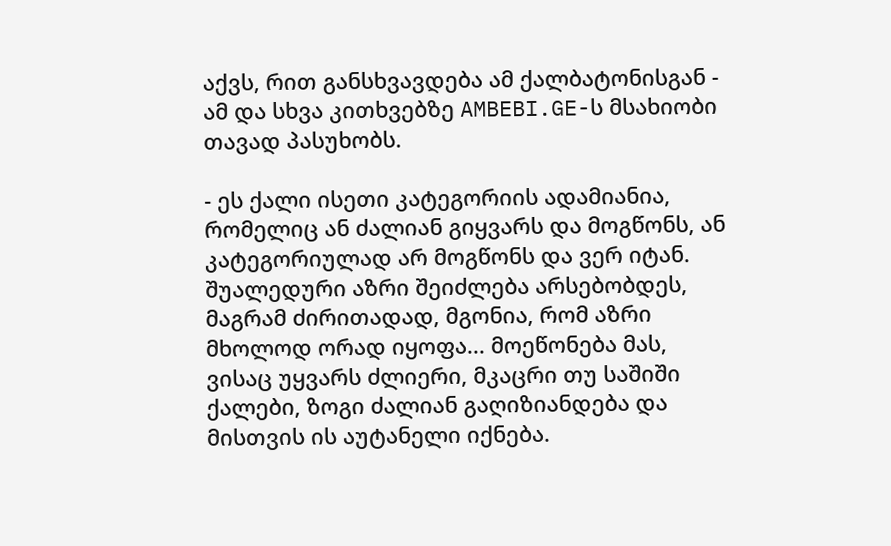აქვს, რით განსხვავდება ამ ქალბატონისგან - ამ და სხვა კითხვებზე AMBEBI.GE-ს მსახიობი თავად პასუხობს.

- ეს ქალი ისეთი კატეგორიის ადამიანია, რომელიც ან ძალიან გიყვარს და მოგწონს, ან კატეგორიულად არ მოგწონს და ვერ იტან. შუალედური აზრი შეიძლება არსებობდეს, მაგრამ ძირითადად, მგონია, რომ აზრი მხოლოდ ორად იყოფა... მოეწონება მას, ვისაც უყვარს ძლიერი, მკაცრი თუ საშიში ქალები, ზოგი ძალიან გაღიზიანდება და მისთვის ის აუტანელი იქნება.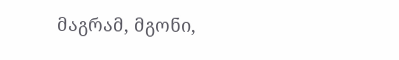მაგრამ, მგონი,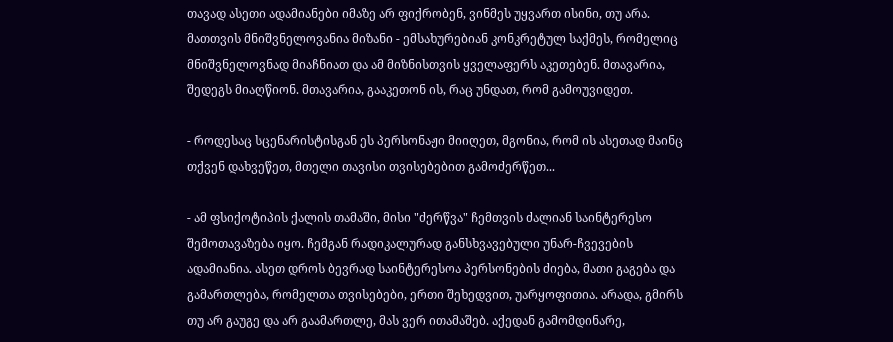თავად ასეთი ადამიანები იმაზე არ ფიქრობენ, ვინმეს უყვართ ისინი, თუ არა. მათთვის მნიშვნელოვანია მიზანი - ემსახურებიან კონკრეტულ საქმეს, რომელიც მნიშვნელოვნად მიაჩნიათ და ამ მიზნისთვის ყველაფერს აკეთებენ. მთავარია, შედეგს მიაღწიონ. მთავარია, გააკეთონ ის, რაც უნდათ, რომ გამოუვიდეთ.

- როდესაც სცენარისტისგან ეს პერსონაჟი მიიღეთ, მგონია, რომ ის ასეთად მაინც თქვენ დახვეწეთ, მთელი თავისი თვისებებით გამოძერწეთ...

- ამ ფსიქოტიპის ქალის თამაში, მისი "ძერწვა" ჩემთვის ძალიან საინტერესო შემოთავაზება იყო. ჩემგან რადიკალურად განსხვავებული უნარ-ჩვევების ადამიანია. ასეთ დროს ბევრად საინტერესოა პერსონების ძიება, მათი გაგება და გამართლება, რომელთა თვისებები, ერთი შეხედვით, უარყოფითია. არადა, გმირს თუ არ გაუგე და არ გაამართლე, მას ვერ ითამაშებ. აქედან გამომდინარე,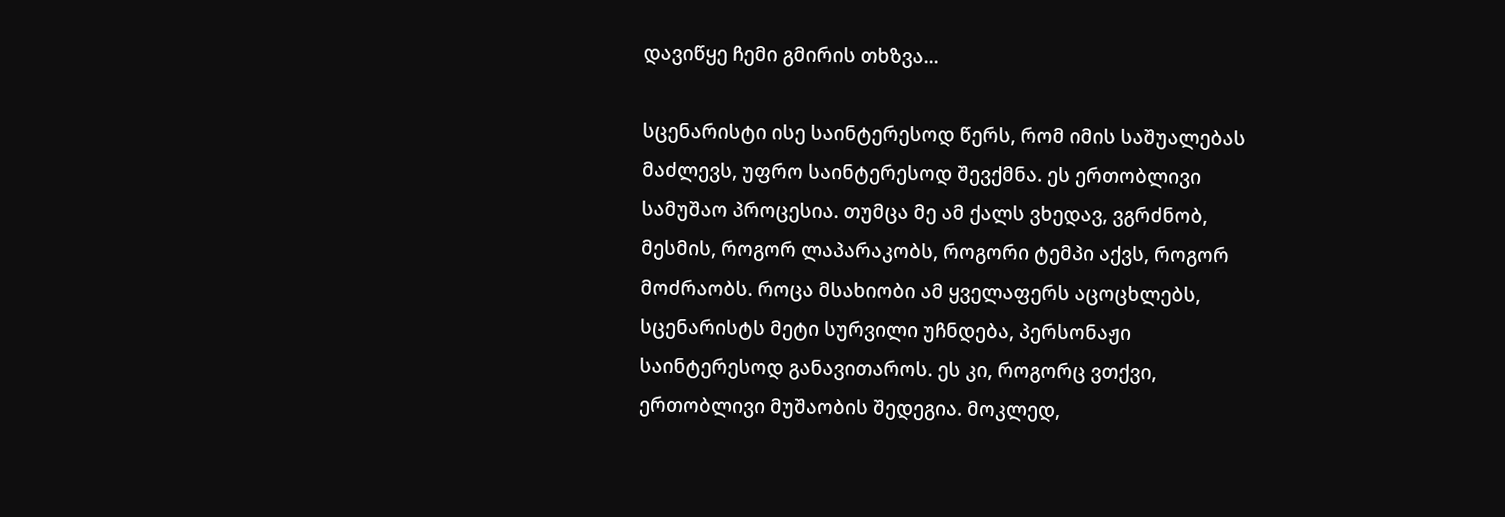დავიწყე ჩემი გმირის თხზვა...

სცენარისტი ისე საინტერესოდ წერს, რომ იმის საშუალებას მაძლევს, უფრო საინტერესოდ შევქმნა. ეს ერთობლივი სამუშაო პროცესია. თუმცა მე ამ ქალს ვხედავ, ვგრძნობ, მესმის, როგორ ლაპარაკობს, როგორი ტემპი აქვს, როგორ მოძრაობს. როცა მსახიობი ამ ყველაფერს აცოცხლებს, სცენარისტს მეტი სურვილი უჩნდება, პერსონაჟი საინტერესოდ განავითაროს. ეს კი, როგორც ვთქვი, ერთობლივი მუშაობის შედეგია. მოკლედ,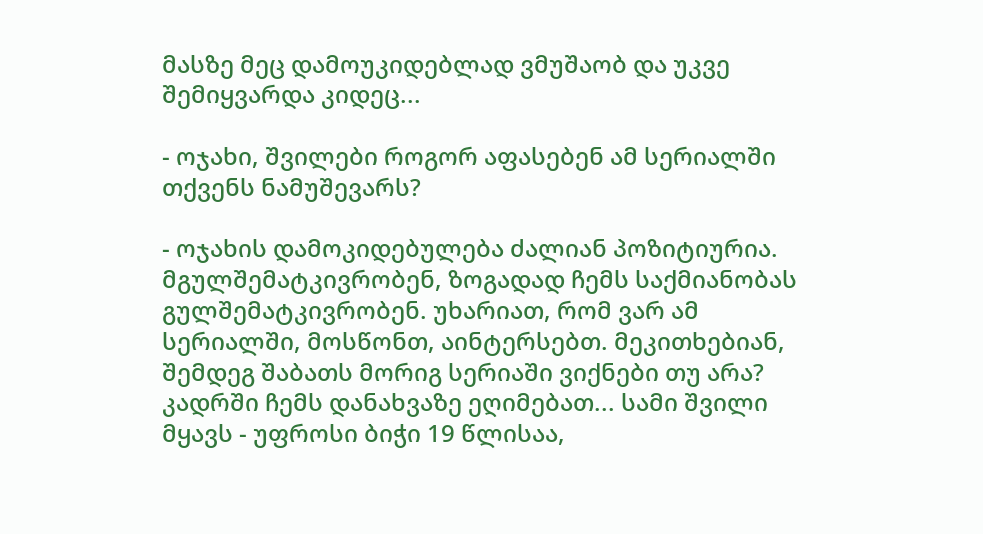მასზე მეც დამოუკიდებლად ვმუშაობ და უკვე შემიყვარდა კიდეც...

- ოჯახი, შვილები როგორ აფასებენ ამ სერიალში თქვენს ნამუშევარს?

- ოჯახის დამოკიდებულება ძალიან პოზიტიურია. მგულშემატკივრობენ, ზოგადად ჩემს საქმიანობას გულშემატკივრობენ. უხარიათ, რომ ვარ ამ სერიალში, მოსწონთ, აინტერსებთ. მეკითხებიან, შემდეგ შაბათს მორიგ სერიაში ვიქნები თუ არა? კადრში ჩემს დანახვაზე ეღიმებათ... სამი შვილი მყავს - უფროსი ბიჭი 19 წლისაა,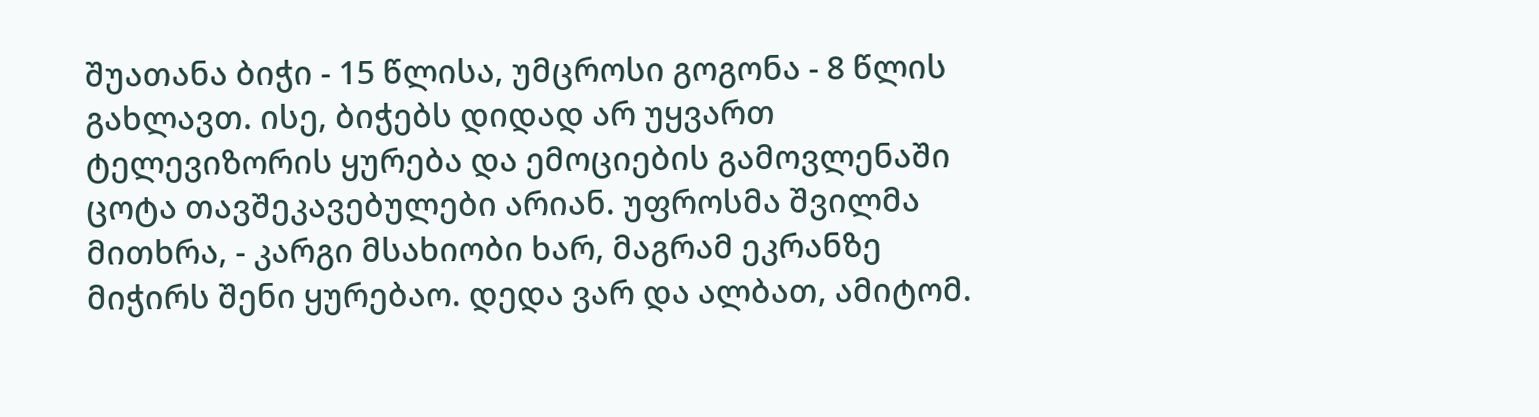შუათანა ბიჭი - 15 წლისა, უმცროსი გოგონა - 8 წლის გახლავთ. ისე, ბიჭებს დიდად არ უყვართ ტელევიზორის ყურება და ემოციების გამოვლენაში ცოტა თავშეკავებულები არიან. უფროსმა შვილმა მითხრა, - კარგი მსახიობი ხარ, მაგრამ ეკრანზე მიჭირს შენი ყურებაო. დედა ვარ და ალბათ, ამიტომ.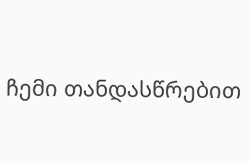ჩემი თანდასწრებით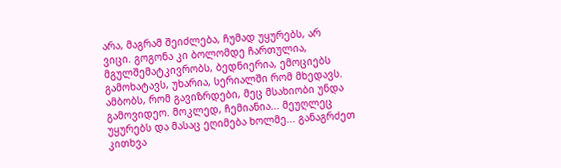არა, მაგრამ შეიძლება, ჩუმად უყურებს, არ ვიცი. გოგონა კი ბოლომდე ჩართულია, მგულშემატკივრობს, ბედნიერია, ემოციებს გამოხატავს, უხარია, სერიალში რომ მხედავს. ამბობს, რომ გავიზრდები, მეც მსახიობი უნდა გამოვიდეო. მოკლედ, ჩემიანია... მეუღლეც უყურებს და მასაც ეღიმება ხოლმე... განაგრძეთ კითხვა